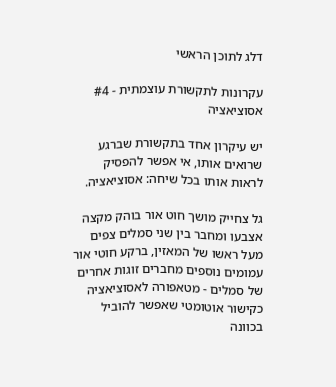דלג לתוכן הראשי

עקרונות לתקשורת עוצמתית - #4 אסוציאציה

יש עיקרון אחד בתקשורת שברגע שרואים אותו, אי אפשר להפסיק לראות אותו בכל שיחה: אסוציאציה.

גל צחייק מושך חוט אור בוהק מקצה אצבעו ומחבר בין שני סמלים צפים מעל ראשו של המאזין, ברקע חוטי אור עמומים נוספים מחברים זוגות אחרים של סמלים - מטאפורה לאסוציאציה כקישור אוטומטי שאפשר להוביל בכוונה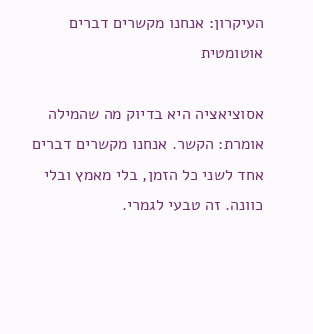העיקרון: אנחנו מקשרים דברים אוטומטית

אסוציאציה היא בדיוק מה שהמילה אומרת: הקשר. אנחנו מקשרים דברים אחד לשני כל הזמן, בלי מאמץ ובלי כוונה. זה טבעי לגמרי.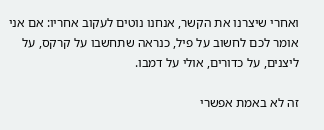ואחרי שיצרנו את הקשר, אנחנו נוטים לעקוב אחריו: אם אני אומר לכם לחשוב על פיל, כנראה שתחשבו על קרקס, על ליצנים, על כדורים, אולי על דמבו.

זה לא באמת אפשרי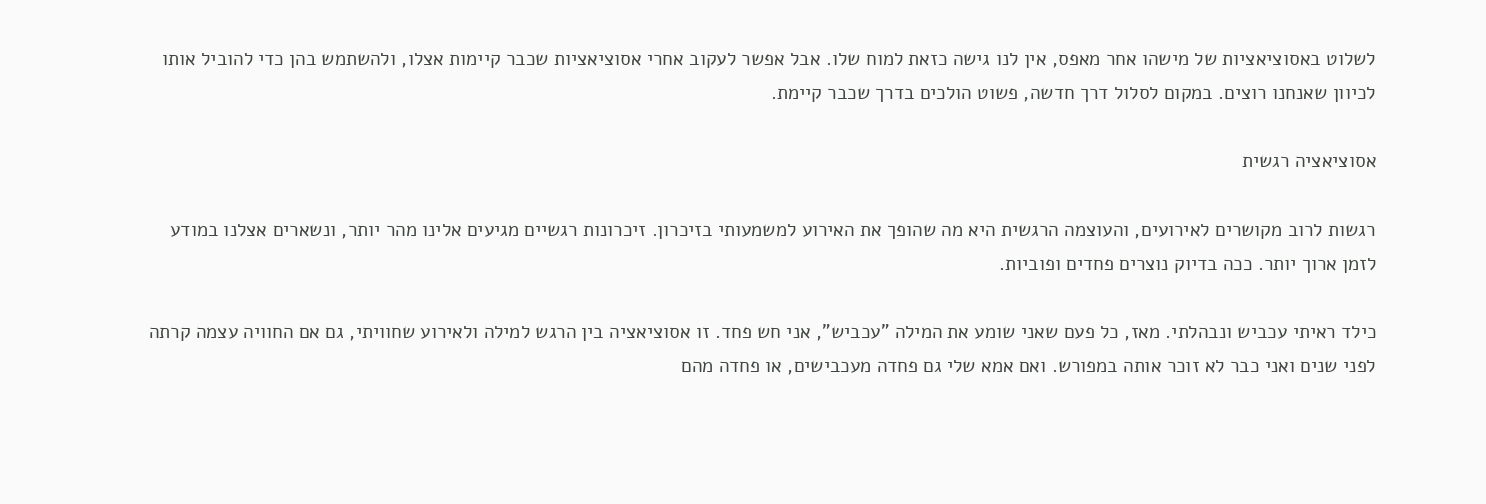לשלוט באסוציאציות של מישהו אחר מאפס, אין לנו גישה כזאת למוח שלו. אבל אפשר לעקוב אחרי אסוציאציות שכבר קיימות אצלו, ולהשתמש בהן כדי להוביל אותו לכיוון שאנחנו רוצים. במקום לסלול דרך חדשה, פשוט הולכים בדרך שכבר קיימת.

אסוציאציה רגשית

רגשות לרוב מקושרים לאירועים, והעוצמה הרגשית היא מה שהופך את האירוע למשמעותי בזיכרון. זיכרונות רגשיים מגיעים אלינו מהר יותר, ונשארים אצלנו במודע לזמן ארוך יותר. ככה בדיוק נוצרים פחדים ופוביות.

כילד ראיתי עכביש ונבהלתי. מאז, כל פעם שאני שומע את המילה "עכביש", אני חש פחד. זו אסוציאציה בין הרגש למילה ולאירוע שחוויתי, גם אם החוויה עצמה קרתה לפני שנים ואני כבר לא זוכר אותה במפורש. ואם אמא שלי גם פחדה מעכבישים, או פחדה מהם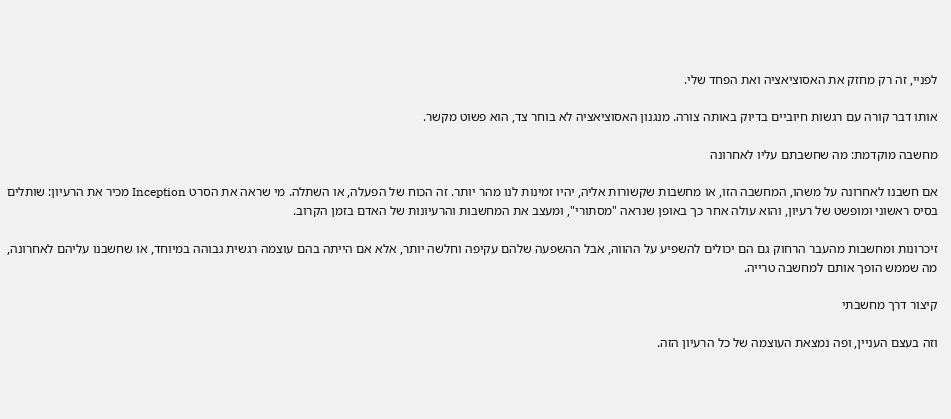לפניי, זה רק מחזק את האסוציאציה ואת הפחד שלי.

אותו דבר קורה עם רגשות חיוביים בדיוק באותה צורה. מנגנון האסוציאציה לא בוחר צד, הוא פשוט מקשר.

מחשבה מוקדמת: מה שחשבתם עליו לאחרונה

אם חשבנו לאחרונה על משהו, המחשבה הזו, או מחשבות שקשורות אליה, יהיו זמינות לנו מהר יותר. זה הכוח של הפעלה, או השתלה. מי שראה את הסרט Inception מכיר את הרעיון: שותלים בסיס ראשוני ומופשט של רעיון, והוא עולה אחר כך באופן שנראה "מסתורי", ומעצב את המחשבות והרעיונות של האדם בזמן הקרוב.

זיכרונות ומחשבות מהעבר הרחוק גם הם יכולים להשפיע על ההווה, אבל ההשפעה שלהם עקיפה וחלשה יותר, אלא אם הייתה בהם עוצמה רגשית גבוהה במיוחד, או שחשבנו עליהם לאחרונה, מה שממש הופך אותם למחשבה טרייה.

קיצור דרך מחשבתי

וזה בעצם העניין, ופה נמצאת העוצמה של כל הרעיון הזה.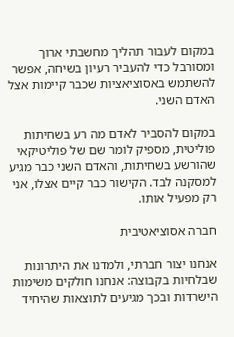במקום לעבור תהליך מחשבתי ארוך ומסורבל כדי להעביר רעיון בשיחה, אפשר להשתמש באסוציאציות שכבר קיימות אצל האדם השני.

במקום להסביר לאדם מה רע בשחיתות פוליטית, מספיק לומר שם של פוליטיקאי שהורשע בשחיתות, והאדם השני כבר מגיע למסקנה לבד. הקישור כבר קיים אצלו, אני רק מפעיל אותו.

חברה אסוציאטיבית

אנחנו יצור חברתי, ולמדנו את היתרונות שבלחיות בקבוצה: אנחנו חולקים משימות הישרדות ובכך מגיעים לתוצאות שהיחיד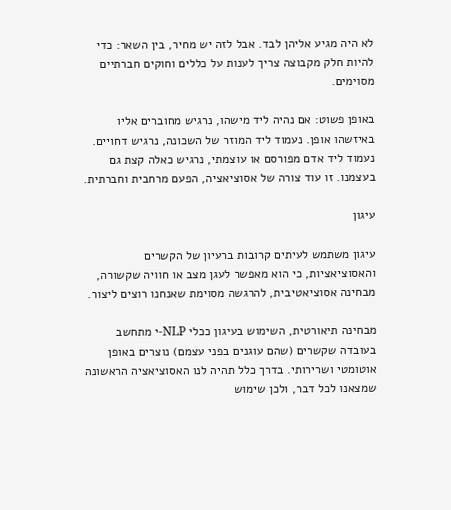לא היה מגיע אליהן לבד. אבל לזה יש מחיר, בין השאר: כדי להיות חלק מקבוצה צריך לענות על כללים וחוקים חברתיים מסוימים.

באופן פשוט: אם נהיה ליד מישהו, נרגיש מחוברים אליו באיזשהו אופן. נעמוד ליד המוזר של השכונה, נרגיש דחויים. נעמוד ליד אדם מפורסם או עוצמתי, נרגיש כאלה קצת גם בעצמנו. זו עוד צורה של אסוציאציה, הפעם מרחבית וחברתית.

עיגון

עיגון משתמש לעיתים קרובות ברעיון של הקשרים והאסוציאציות, כי הוא מאפשר לעגן מצב או חוויה שקשורה, מבחינה אסוציאטיבית, להרגשה מסוימת שאנחנו רוצים ליצור.

מבחינה תיאורטית, השימוש בעיגון ככלי NLP-י מתחשב בעובדה שקשרים (שהם עוגנים בפני עצמם) נוצרים באופן אוטומטי ושרירותי. בדרך כלל תהיה לנו האסוציאציה הראשונה שמצאנו לכל דבר, ולכן שימוש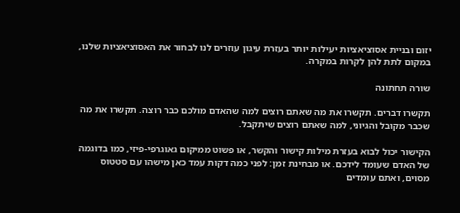יזום ובניית אסוציאציות יעילות יותר בעזרת עיגון עוזרים לנו לבחור את האסוציאציות שלנו, במקום לתת להן לקרות במקרה.

שורה תחתונה

תקשרו דברים. תקשרו את מה שאתם רוצים למה שהאדם מולכם כבר רוצה. תקשרו את מה שכבר מקובל והגיוני, למה שאתם רוצים שיתקבל.

הקישור יכול לבוא בעזרת מילות קישור והקשר, או פשוט ממיקום גאוגרפי-פיזי, כמו בדוגמה של האדם שעומד לידכם. או מבחינת זמן: לפני כמה דקות עמד כאן מישהו עם סטטוס מסוים, ואתם עומדים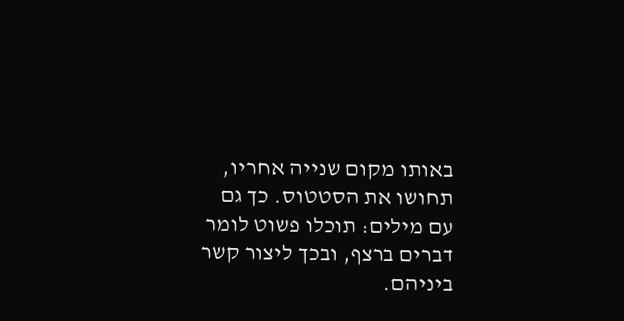באותו מקום שנייה אחריו, תחושו את הסטטוס. כך גם עם מילים: תוכלו פשוט לומר דברים ברצף, ובכך ליצור קשר ביניהם.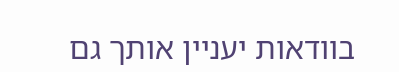בוודאות יעניין אותך גם